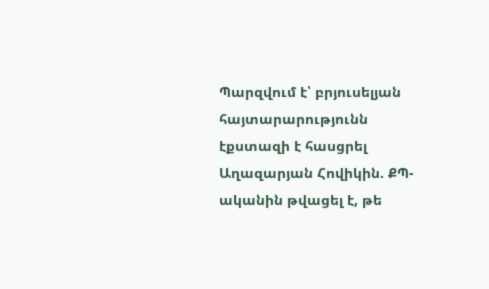Պարզվում է՝ բրյուսելյան հայտարարությունն էքստազի է հասցրել Աղազարյան Հովիկին. ՔՊ-ականին թվացել է, թե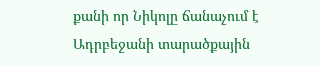քանի որ Նիկոլը ճանաչում է Ադրբեջանի տարածքային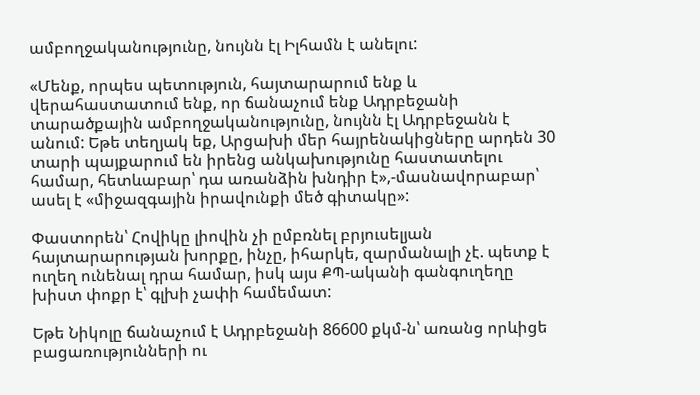ամբողջականությունը, նույնն էլ Իլհամն է անելու:

«Մենք, որպես պետություն, հայտարարում ենք և վերահաստատում ենք, որ ճանաչում ենք Ադրբեջանի տարածքային ամբողջականությունը, նույնն էլ Ադրբեջանն է անում: Եթե տեղյակ եք, Արցախի մեր հայրենակիցները արդեն 30 տարի պայքարում են իրենց անկախությունը հաստատելու համար, հետևաբար՝ դա առանձին խնդիր է»,-մասնավորաբար՝ ասել է «միջազգային իրավունքի մեծ գիտակը»:

Փաստորեն՝ Հովիկը լիովին չի ըմբռնել բրյուսելյան հայտարարության խորքը, ինչը, իհարկե, զարմանալի չէ. պետք է ուղեղ ունենալ դրա համար, իսկ այս ՔՊ-ականի գանգուղեղը խիստ փոքր է՝ գլխի չափի համեմատ:

Եթե Նիկոլը ճանաչում է Ադրբեջանի 86600 քկմ-ն՝ առանց որևիցե բացառությունների ու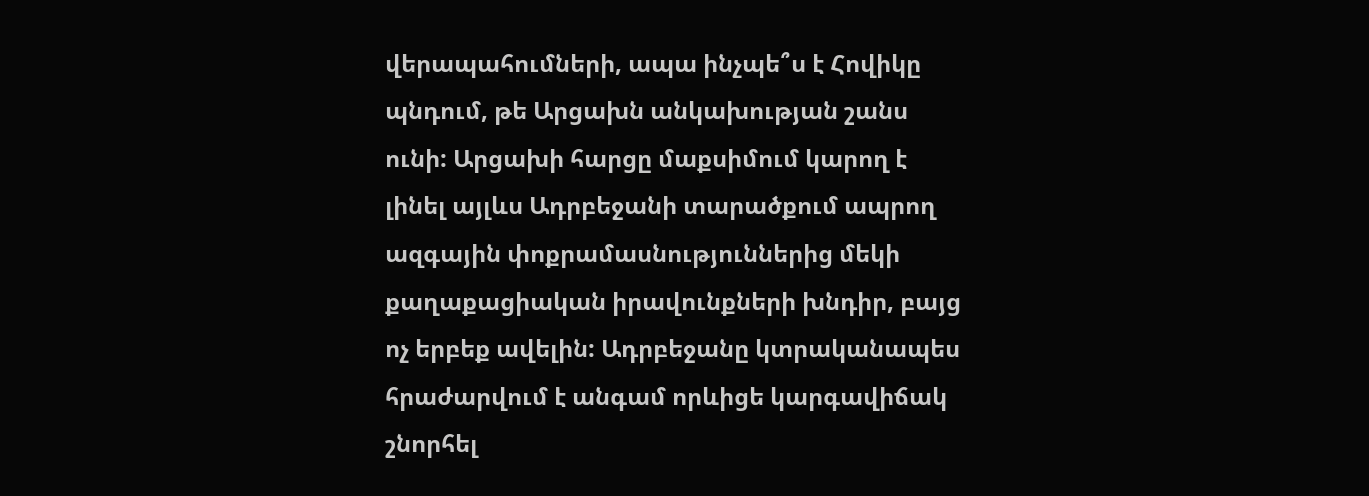վերապահումների, ապա ինչպե՞ս է Հովիկը պնդում, թե Արցախն անկախության շանս ունի: Արցախի հարցը մաքսիմում կարող է լինել այլևս Ադրբեջանի տարածքում ապրող ազգային փոքրամասնություններից մեկի քաղաքացիական իրավունքների խնդիր, բայց ոչ երբեք ավելին: Ադրբեջանը կտրականապես հրաժարվում է անգամ որևիցե կարգավիճակ շնորհել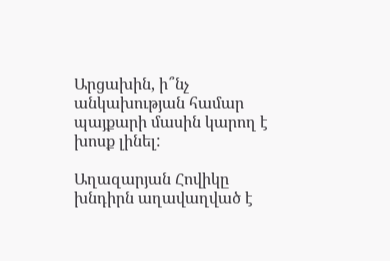Արցախին, ի՞նչ անկախության համար պայքարի մասին կարող է խոսք լինել:

Աղազարյան Հովիկը խնդիրն աղավաղված է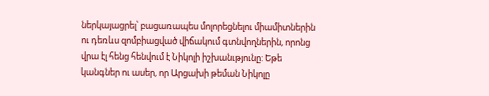ներկայացրել՝ բացառապես մոլորեցնելու միամիտներին ու դեռևս զոմբիացված վիճակում գտնվողներին, որոնց վրա էլ հենց հենվում է Նիկոլի իշխանւթյունը: Եթե կանգներ ու ասեր, որ Արցախի թեման Նիկոլը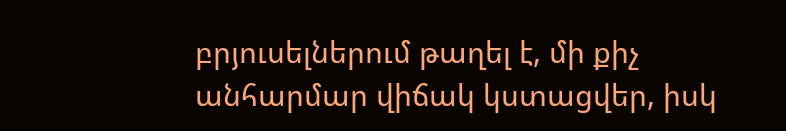բրյուսելներում թաղել է, մի քիչ անհարմար վիճակ կստացվեր, իսկ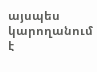այսպես կարողանում է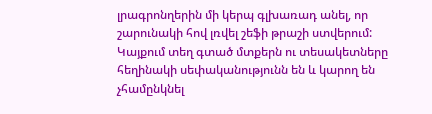լրագրոնղերին մի կերպ գլխառադ անել, որ շարունակի հով լռվել շեֆի թրաշի ստվերում:
Կայքում տեղ գտած մտքերն ու տեսակետները հեղինակի սեփականությունն են և կարող են չհամընկնել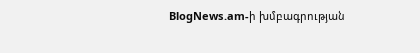BlogNews.am-ի խմբագրության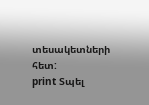տեսակետների հետ:
print Տպել